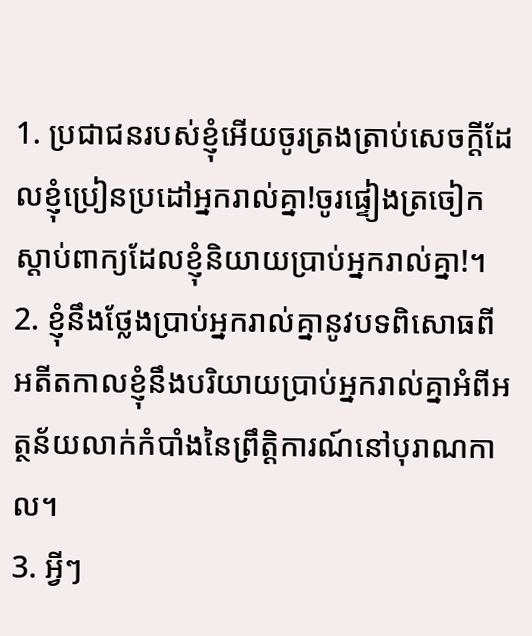1. ប្រជាជនរបស់ខ្ញុំអើយចូរត្រងត្រាប់សេចក្ដីដែលខ្ញុំប្រៀនប្រដៅអ្នករាល់គ្នា!ចូរផ្ទៀងត្រចៀកស្ដាប់ពាក្យដែលខ្ញុំនិយាយប្រាប់អ្នករាល់គ្នា!។
2. ខ្ញុំនឹងថ្លែងប្រាប់អ្នករាល់គ្នានូវបទពិសោធពីអតីតកាលខ្ញុំនឹងបរិយាយប្រាប់អ្នករាល់គ្នាអំពីអត្ថន័យលាក់កំបាំងនៃព្រឹត្តិការណ៍នៅបុរាណកាល។
3. អ្វីៗ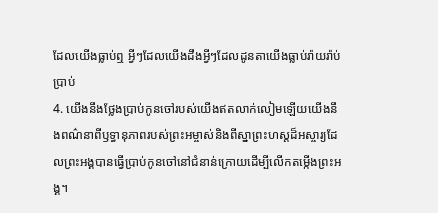ដែលយើងធ្លាប់ឮ អ្វីៗដែលយើងដឹងអ្វីៗដែលដូនតាយើងធ្លាប់រ៉ាយរ៉ាប់ប្រាប់
4. យើងនឹងថ្លែងប្រាប់កូនចៅរបស់យើងឥតលាក់លៀមឡើយយើងនឹងពណ៌នាពីឫទ្ធានុភាពរបស់ព្រះអម្ចាស់និងពីស្នាព្រះហស្ដដ៏អស្ចារ្យដែលព្រះអង្គបានធ្វើប្រាប់កូនចៅនៅជំនាន់ក្រោយដើម្បីលើកតម្កើងព្រះអង្គ។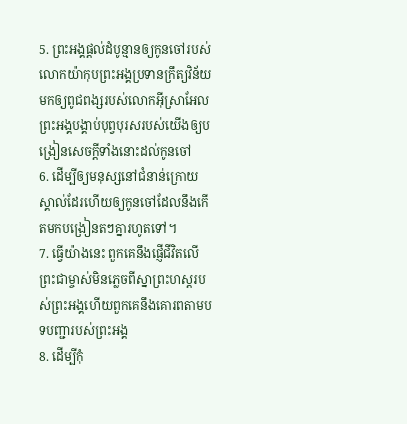5. ព្រះអង្គផ្ដល់ដំបូន្មានឲ្យកូនចៅរបស់លោកយ៉ាកុបព្រះអង្គប្រទានក្រឹត្យវិន័យមកឲ្យពូជពង្សរបស់លោកអ៊ីស្រាអែលព្រះអង្គបង្គាប់បុព្វបុរសរបស់យើងឲ្យបង្រៀនសេចក្ដីទាំងនោះដល់កូនចៅ
6. ដើម្បីឲ្យមនុស្សនៅជំនាន់ក្រោយស្គាល់ដែរហើយឲ្យកូនចៅដែលនឹងកើតមកបង្រៀនតៗគ្នារហូតទៅ។
7. ធ្វើយ៉ាងនេះ ពួកគេនឹងផ្ញើជីវិតលើព្រះជាម្ចាស់មិនភ្លេចពីស្នាព្រះហស្ដរបស់ព្រះអង្គហើយពួកគេនឹងគោរពតាមបទបញ្ជារបស់ព្រះអង្គ
8. ដើម្បីកុំ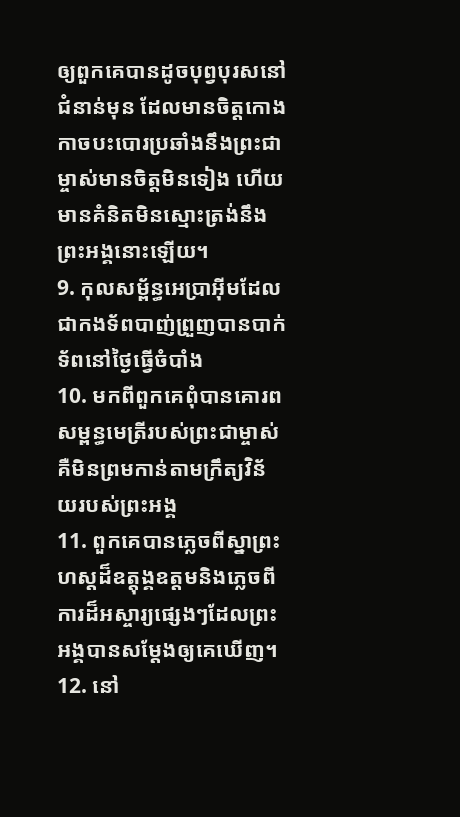ឲ្យពួកគេបានដូចបុព្វបុរសនៅជំនាន់មុន ដែលមានចិត្តកោងកាចបះបោរប្រឆាំងនឹងព្រះជាម្ចាស់មានចិត្តមិនទៀង ហើយមានគំនិតមិនស្មោះត្រង់នឹងព្រះអង្គនោះឡើយ។
9. កុលសម្ព័ន្ធអេប្រាអ៊ីមដែលជាកងទ័ពបាញ់ព្រួញបានបាក់ទ័ពនៅថ្ងៃធ្វើចំបាំង
10. មកពីពួកគេពុំបានគោរពសម្ពន្ធមេត្រីរបស់ព្រះជាម្ចាស់គឺមិនព្រមកាន់តាមក្រឹត្យវិន័យរបស់ព្រះអង្គ
11. ពួកគេបានភ្លេចពីស្នាព្រះហស្ដដ៏ឧត្ដុង្គឧត្ដមនិងភ្លេចពីការដ៏អស្ចារ្យផ្សេងៗដែលព្រះអង្គបានសម្តែងឲ្យគេឃើញ។
12. នៅ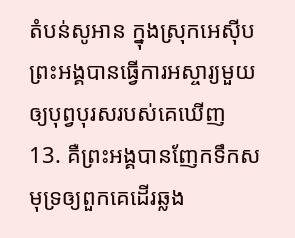តំបន់សូអាន ក្នុងស្រុកអេស៊ីបព្រះអង្គបានធ្វើការអស្ចារ្យមួយឲ្យបុព្វបុរសរបស់គេឃើញ
13. គឺព្រះអង្គបានញែកទឹកសមុទ្រឲ្យពួកគេដើរឆ្លង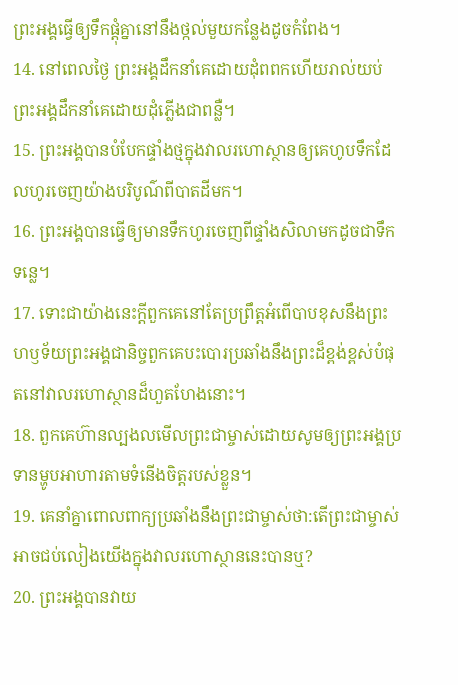ព្រះអង្គធ្វើឲ្យទឹកផ្ដុំគ្នានៅនឹងថ្កល់មួយកន្លែងដូចកំពែង។
14. នៅពេលថ្ងៃ ព្រះអង្គដឹកនាំគេដោយដុំពពកហើយរាល់យប់ព្រះអង្គដឹកនាំគេដោយដុំភ្លើងជាពន្លឺ។
15. ព្រះអង្គបានបំបែកផ្ទាំងថ្មក្នុងវាលរហោស្ថានឲ្យគេហូបទឹកដែលហូរចេញយ៉ាងបរិបូណ៌ពីបាតដីមក។
16. ព្រះអង្គបានធ្វើឲ្យមានទឹកហូរចេញពីផ្ទាំងសិលាមកដូចជាទឹកទន្លេ។
17. ទោះជាយ៉ាងនេះក្ដីពួកគេនៅតែប្រព្រឹត្តអំពើបាបខុសនឹងព្រះហឫទ័យព្រះអង្គជានិច្ចពួកគេបះបោរប្រឆាំងនឹងព្រះដ៏ខ្ពង់ខ្ពស់បំផុតនៅវាលរហោស្ថានដ៏ហួតហែងនោះ។
18. ពួកគេហ៊ានល្បងលមើលព្រះជាម្ចាស់ដោយសូមឲ្យព្រះអង្គប្រទានម្ហូបអាហារតាមទំនើងចិត្តរបស់ខ្លួន។
19. គេនាំគ្នាពោលពាក្យប្រឆាំងនឹងព្រះជាម្ចាស់ថា:តើព្រះជាម្ចាស់អាចជប់លៀងយើងក្នុងវាលរហោស្ថាននេះបានឬ?
20. ព្រះអង្គបានវាយ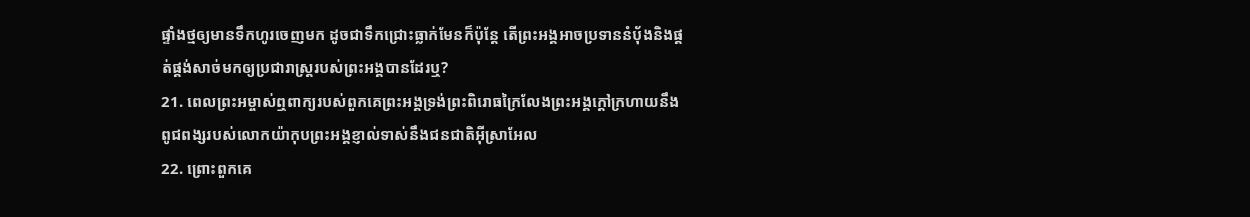ផ្ទាំងថ្មឲ្យមានទឹកហូរចេញមក ដូចជាទឹកជ្រោះធ្លាក់មែនក៏ប៉ុន្តែ តើព្រះអង្គអាចប្រទាននំបុ័ងនិងផ្គត់ផ្គង់សាច់មកឲ្យប្រជារាស្ត្ររបស់ព្រះអង្គបានដែរឬ?
21. ពេលព្រះអម្ចាស់ឮពាក្យរបស់ពួកគេព្រះអង្គទ្រង់ព្រះពិរោធក្រៃលែងព្រះអង្គក្ដៅក្រហាយនឹងពូជពង្សរបស់លោកយ៉ាកុបព្រះអង្គខ្ញាល់ទាស់នឹងជនជាតិអ៊ីស្រាអែល
22. ព្រោះពួកគេ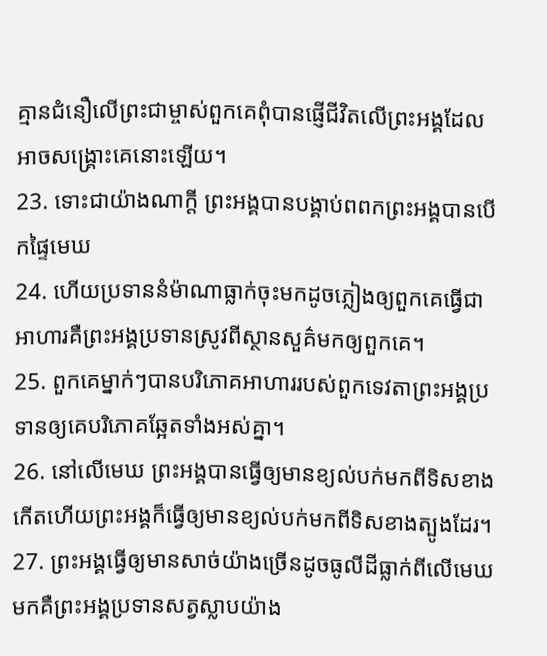គ្មានជំនឿលើព្រះជាម្ចាស់ពួកគេពុំបានផ្ញើជីវិតលើព្រះអង្គដែលអាចសង្គ្រោះគេនោះឡើយ។
23. ទោះជាយ៉ាងណាក្ដី ព្រះអង្គបានបង្គាប់ពពកព្រះអង្គបានបើកផ្ទៃមេឃ
24. ហើយប្រទាននំម៉ាណាធ្លាក់ចុះមកដូចភ្លៀងឲ្យពួកគេធ្វើជាអាហារគឺព្រះអង្គប្រទានស្រូវពីស្ថានសួគ៌មកឲ្យពួកគេ។
25. ពួកគេម្នាក់ៗបានបរិភោគអាហាររបស់ពួកទេវតាព្រះអង្គប្រទានឲ្យគេបរិភោគឆ្អែតទាំងអស់គ្នា។
26. នៅលើមេឃ ព្រះអង្គបានធ្វើឲ្យមានខ្យល់បក់មកពីទិសខាងកើតហើយព្រះអង្គក៏ធ្វើឲ្យមានខ្យល់បក់មកពីទិសខាងត្បូងដែរ។
27. ព្រះអង្គធ្វើឲ្យមានសាច់យ៉ាងច្រើនដូចធូលីដីធ្លាក់ពីលើមេឃមកគឺព្រះអង្គប្រទានសត្វស្លាបយ៉ាង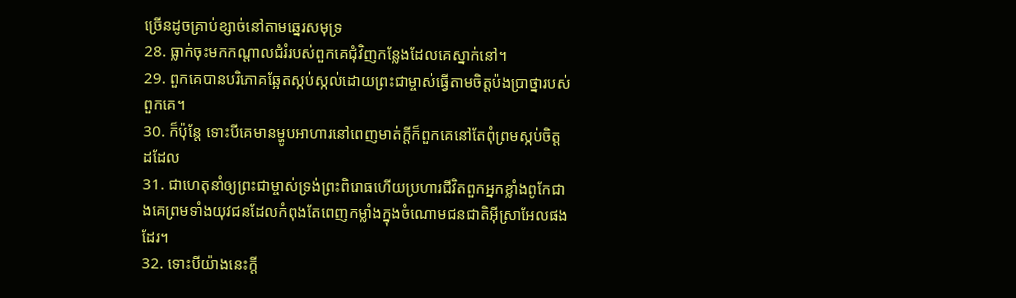ច្រើនដូចគ្រាប់ខ្សាច់នៅតាមឆ្នេរសមុទ្រ
28. ធ្លាក់ចុះមកកណ្ដាលជំរំរបស់ពួកគេជុំវិញកន្លែងដែលគេស្នាក់នៅ។
29. ពួកគេបានបរិភោគឆ្អែតស្កប់ស្កល់ដោយព្រះជាម្ចាស់ធ្វើតាមចិត្តប៉ងប្រាថ្នារបស់ពួកគេ។
30. ក៏ប៉ុន្តែ ទោះបីគេមានម្ហូបអាហារនៅពេញមាត់ក្ដីក៏ពួកគេនៅតែពុំព្រមស្កប់ចិត្តដដែល
31. ជាហេតុនាំឲ្យព្រះជាម្ចាស់ទ្រង់ព្រះពិរោធហើយប្រហារជីវិតពួកអ្នកខ្លាំងពូកែជាងគេព្រមទាំងយុវជនដែលកំពុងតែពេញកម្លាំងក្នុងចំណោមជនជាតិអ៊ីស្រាអែលផងដែរ។
32. ទោះបីយ៉ាងនេះក្ដី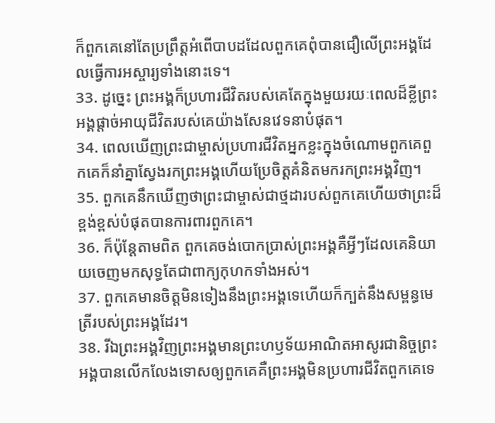ក៏ពួកគេនៅតែប្រព្រឹត្តអំពើបាបដដែលពួកគេពុំបានជឿលើព្រះអង្គដែលធ្វើការអស្ចារ្យទាំងនោះទេ។
33. ដូច្នេះ ព្រះអង្គក៏ប្រហារជីវិតរបស់គេតែក្នុងមួយរយៈពេលដ៏ខ្លីព្រះអង្គផ្ដាច់អាយុជីវិតរបស់គេយ៉ាងសែនវេទនាបំផុត។
34. ពេលឃើញព្រះជាម្ចាស់ប្រហារជីវិតអ្នកខ្លះក្នុងចំណោមពួកគេពួកគេក៏នាំគ្នាស្វែងរកព្រះអង្គហើយប្រែចិត្តគំនិតមករកព្រះអង្គវិញ។
35. ពួកគេនឹកឃើញថាព្រះជាម្ចាស់ជាថ្មដារបស់ពួកគេហើយថាព្រះដ៏ខ្ពង់ខ្ពស់បំផុតបានការពារពួកគេ។
36. ក៏ប៉ុន្តែតាមពិត ពួកគេចង់បោកប្រាស់ព្រះអង្គគឺអ្វីៗដែលគេនិយាយចេញមកសុទ្ធតែជាពាក្យកុហកទាំងអស់។
37. ពួកគេមានចិត្តមិនទៀងនឹងព្រះអង្គទេហើយក៏ក្បត់នឹងសម្ពន្ធមេត្រីរបស់ព្រះអង្គដែរ។
38. រីឯព្រះអង្គវិញព្រះអង្គមានព្រះហឫទ័យអាណិតអាសូរជានិច្ចព្រះអង្គបានលើកលែងទោសឲ្យពួកគេគឺព្រះអង្គមិនប្រហារជីវិតពួកគេទេ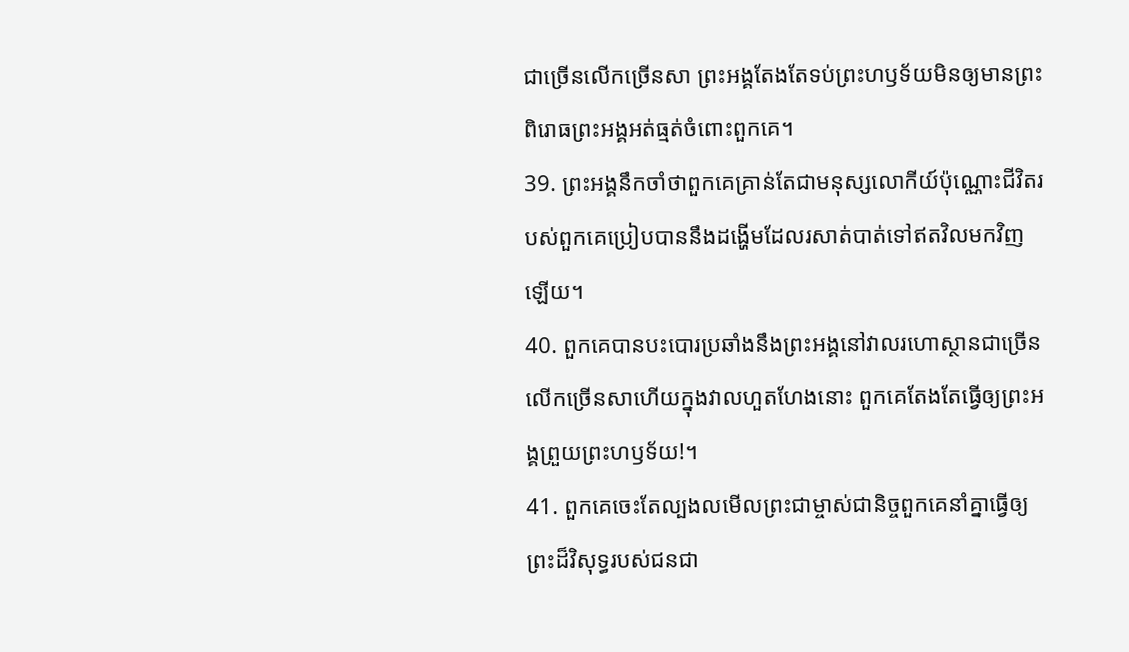ជាច្រើនលើកច្រើនសា ព្រះអង្គតែងតែទប់ព្រះហឫទ័យមិនឲ្យមានព្រះពិរោធព្រះអង្គអត់ធ្មត់ចំពោះពួកគេ។
39. ព្រះអង្គនឹកចាំថាពួកគេគ្រាន់តែជាមនុស្សលោកីយ៍ប៉ុណ្ណោះជីវិតរបស់ពួកគេប្រៀបបាននឹងដង្ហើមដែលរសាត់បាត់ទៅឥតវិលមកវិញឡើយ។
40. ពួកគេបានបះបោរប្រឆាំងនឹងព្រះអង្គនៅវាលរហោស្ថានជាច្រើនលើកច្រើនសាហើយក្នុងវាលហួតហែងនោះ ពួកគេតែងតែធ្វើឲ្យព្រះអង្គព្រួយព្រះហឫទ័យ!។
41. ពួកគេចេះតែល្បងលមើលព្រះជាម្ចាស់ជានិច្ចពួកគេនាំគ្នាធ្វើឲ្យព្រះដ៏វិសុទ្ធរបស់ជនជា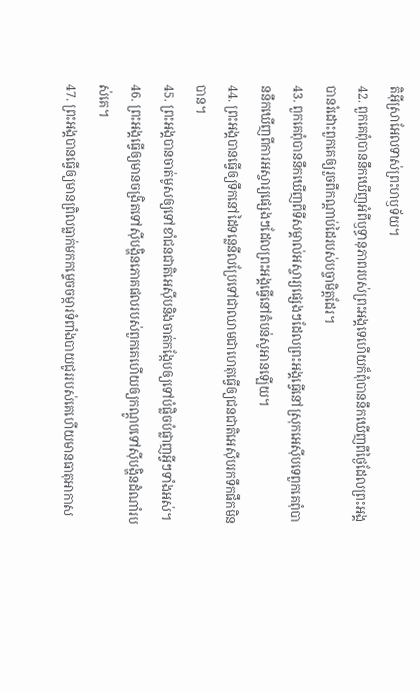តិអ៊ីស្រាអែលទាស់ព្រះហឫទ័យ។
42. ពួកគេពុំបាននឹកឃើញអំពីឫទ្ធានុភាពរបស់ព្រះអង្គទេហើយក៏ពុំបាននឹកឃើញពីថ្ងៃដែលព្រះអង្គបានរំដោះពួកគេឲ្យរួចពីកណ្ដាប់ដៃរបស់បច្ចាមិត្តដែរ។
43. ពួកគេពុំបាននឹកឃើញពីទីសម្គាល់អស្ចារ្យផ្សេងៗដែលព្រះអង្គធ្វើនៅស្រុកអេស៊ីបទេពួកគេពុំបាននឹកឃើញពីការអស្ចារ្យផ្សេងៗដែលព្រះអង្គធ្វើនៅតំបន់សូអានឡើយ។
44. ព្រះអង្គបានធ្វើឲ្យទឹកនៅដៃទន្លេនីលប្រែទៅជាឈាមជាហេតុធ្វើឲ្យជនជាតិអេស៊ីបរកទឹកផឹកមិនបាន។
45. ព្រះអង្គបានចាត់មូសឲ្យទៅខាំជនជាតិអេស៊ីបនិងចាត់កង្កែបឲ្យទៅបំផ្លិចបំផ្លាញអ្វីៗទាំងអស់។
46. ព្រះអង្គធ្វើឲ្យមានចង្រិតទៅស៊ីបង្ហិនភោគផលរបស់ពួកគេហើយឲ្យកណ្ដូបទៅស៊ីបង្ហិនដំណាំរបស់គេ។
47. ព្រះអង្គបានធ្វើឲ្យមានព្រិលធ្លាក់មកកម្ទេចចម្ការទំពាំងបាយជូររបស់គេហើយមានធាតុអាកាស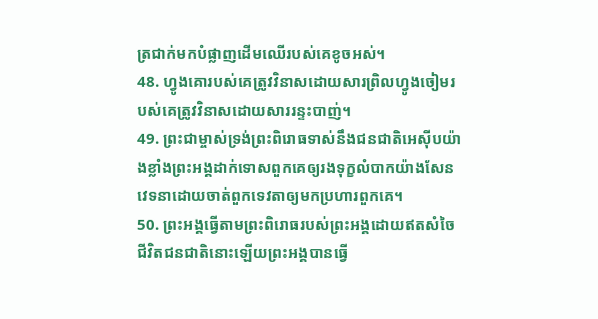ត្រជាក់មកបំផ្លាញដើមឈើរបស់គេខូចអស់។
48. ហ្វូងគោរបស់គេត្រូវវិនាសដោយសារព្រិលហ្វូងចៀមរបស់គេត្រូវវិនាសដោយសាររន្ទះបាញ់។
49. ព្រះជាម្ចាស់ទ្រង់ព្រះពិរោធទាស់នឹងជនជាតិអេស៊ីបយ៉ាងខ្លាំងព្រះអង្គដាក់ទោសពួកគេឲ្យរងទុក្ខលំបាកយ៉ាងសែនវេទនាដោយចាត់ពួកទេវតាឲ្យមកប្រហារពួកគេ។
50. ព្រះអង្គធ្វើតាមព្រះពិរោធរបស់ព្រះអង្គដោយឥតសំចៃជីវិតជនជាតិនោះឡើយព្រះអង្គបានធ្វើ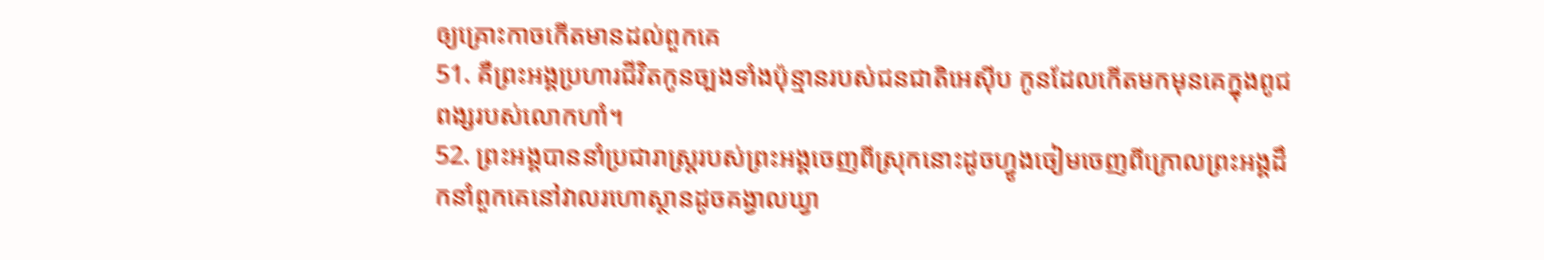ឲ្យគ្រោះកាចកើតមានដល់ពួកគេ
51. គឺព្រះអង្គប្រហារជីវិតកូនច្បងទាំងប៉ុន្មានរបស់ជនជាតិអេស៊ីប កូនដែលកើតមកមុនគេក្នុងពូជពង្សរបស់លោកហាំ។
52. ព្រះអង្គបាននាំប្រជារាស្ត្ររបស់ព្រះអង្គចេញពីស្រុកនោះដូចហ្វូងចៀមចេញពីក្រោលព្រះអង្គដឹកនាំពួកគេនៅវាលរហោស្ថានដូចគង្វាលឃ្វា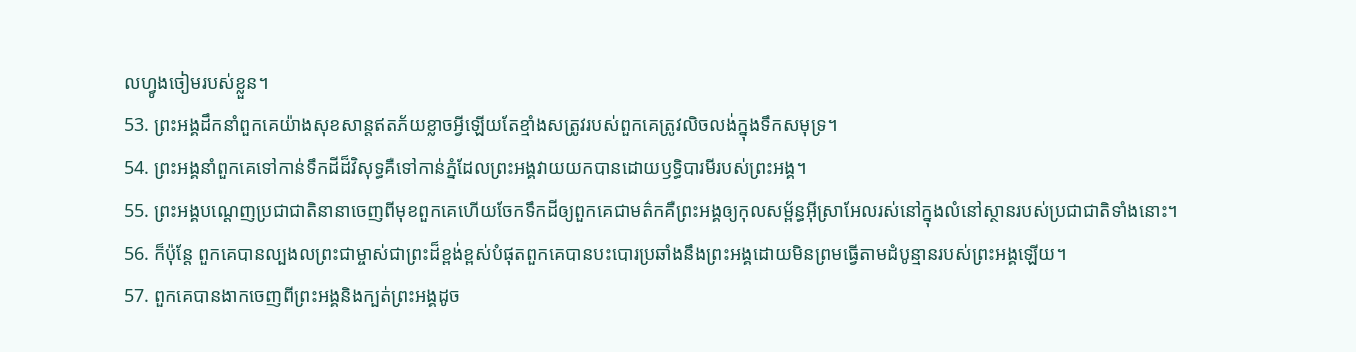លហ្វូងចៀមរបស់ខ្លួន។
53. ព្រះអង្គដឹកនាំពួកគេយ៉ាងសុខសាន្តឥតភ័យខ្លាចអ្វីឡើយតែខ្មាំងសត្រូវរបស់ពួកគេត្រូវលិចលង់ក្នុងទឹកសមុទ្រ។
54. ព្រះអង្គនាំពួកគេទៅកាន់ទឹកដីដ៏វិសុទ្ធគឺទៅកាន់ភ្នំដែលព្រះអង្គវាយយកបានដោយឫទ្ធិបារមីរបស់ព្រះអង្គ។
55. ព្រះអង្គបណ្ដេញប្រជាជាតិនានាចេញពីមុខពួកគេហើយចែកទឹកដីឲ្យពួកគេជាមត៌កគឺព្រះអង្គឲ្យកុលសម្ព័ន្ធអ៊ីស្រាអែលរស់នៅក្នុងលំនៅស្ថានរបស់ប្រជាជាតិទាំងនោះ។
56. ក៏ប៉ុន្តែ ពួកគេបានល្បងលព្រះជាម្ចាស់ជាព្រះដ៏ខ្ពង់ខ្ពស់បំផុតពួកគេបានបះបោរប្រឆាំងនឹងព្រះអង្គដោយមិនព្រមធ្វើតាមដំបូន្មានរបស់ព្រះអង្គឡើយ។
57. ពួកគេបានងាកចេញពីព្រះអង្គនិងក្បត់ព្រះអង្គដូច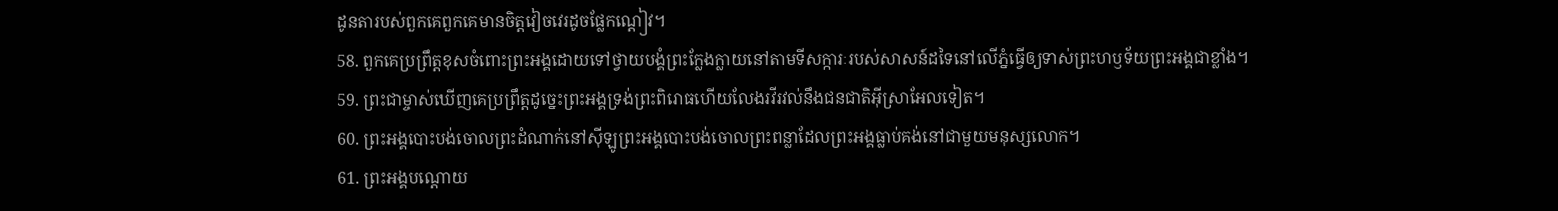ដូនតារបស់ពួកគេពួកគេមានចិត្តវៀចវេរដូចផ្លែកណ្ដៀវ។
58. ពួកគេប្រព្រឹត្តខុសចំពោះព្រះអង្គដោយទៅថ្វាយបង្គំព្រះក្លែងក្លាយនៅតាមទីសក្ការៈរបស់សាសន៍ដទៃនៅលើភ្នំធ្វើឲ្យទាស់ព្រះហឫទ័យព្រះអង្គជាខ្លាំង។
59. ព្រះជាម្ចាស់ឃើញគេប្រព្រឹត្តដូច្នេះព្រះអង្គទ្រង់ព្រះពិរោធហើយលែងរវីរវល់នឹងជនជាតិអ៊ីស្រាអែលទៀត។
60. ព្រះអង្គបោះបង់ចោលព្រះដំណាក់នៅស៊ីឡូព្រះអង្គបោះបង់ចោលព្រះពន្លាដែលព្រះអង្គធ្លាប់គង់នៅជាមួយមនុស្សលោក។
61. ព្រះអង្គបណ្ដោយ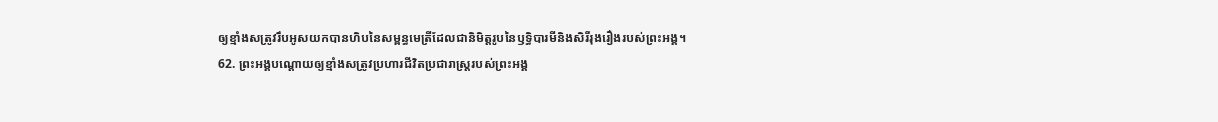ឲ្យខ្មាំងសត្រូវរឹបអូសយកបានហិបនៃសម្ពន្ធមេត្រីដែលជានិមិត្តរូបនៃឫទ្ធិបារមីនិងសិរីរុងរឿងរបស់ព្រះអង្គ។
62. ព្រះអង្គបណ្ដោយឲ្យខ្មាំងសត្រូវប្រហារជីវិតប្រជារាស្ត្ររបស់ព្រះអង្គ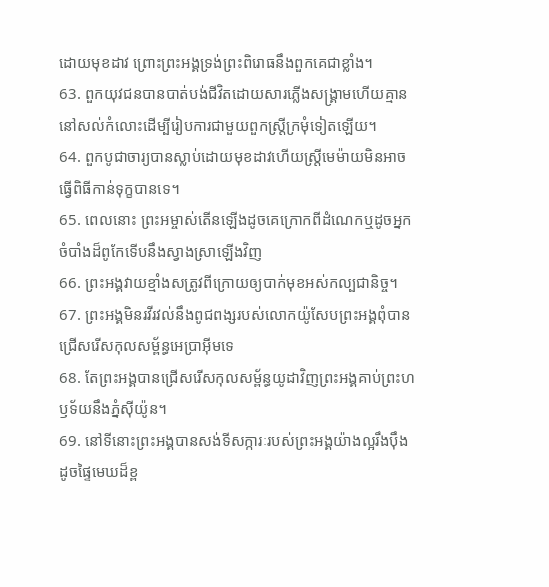ដោយមុខដាវ ព្រោះព្រះអង្គទ្រង់ព្រះពិរោធនឹងពួកគេជាខ្លាំង។
63. ពួកយុវជនបានបាត់បង់ជីវិតដោយសារភ្លើងសង្គ្រាមហើយគ្មាននៅសល់កំលោះដើម្បីរៀបការជាមួយពួកស្ត្រីក្រមុំទៀតឡើយ។
64. ពួកបូជាចារ្យបានស្លាប់ដោយមុខដាវហើយស្ត្រីមេម៉ាយមិនអាចធ្វើពិធីកាន់ទុក្ខបានទេ។
65. ពេលនោះ ព្រះអម្ចាស់តើនឡើងដូចគេក្រោកពីដំណេកឬដូចអ្នកចំបាំងដ៏ពូកែទើបនឹងស្វាងស្រាឡើងវិញ
66. ព្រះអង្គវាយខ្មាំងសត្រូវពីក្រោយឲ្យបាក់មុខអស់កល្បជានិច្ច។
67. ព្រះអង្គមិនរវីរវល់នឹងពូជពង្សរបស់លោកយ៉ូសែបព្រះអង្គពុំបានជ្រើសរើសកុលសម្ព័ន្ធអេប្រាអ៊ីមទេ
68. តែព្រះអង្គបានជ្រើសរើសកុលសម្ព័ន្ធយូដាវិញព្រះអង្គគាប់ព្រះហឫទ័យនឹងភ្នំស៊ីយ៉ូន។
69. នៅទីនោះព្រះអង្គបានសង់ទីសក្ការៈរបស់ព្រះអង្គយ៉ាងល្អរឹងប៉ឹង ដូចផ្ទៃមេឃដ៏ខ្ព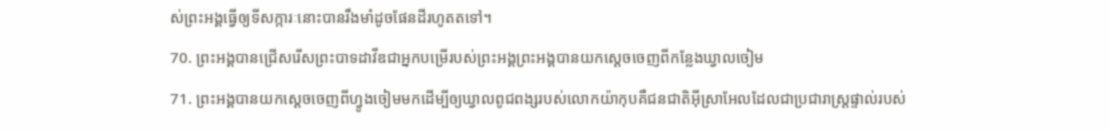ស់ព្រះអង្គធ្វើឲ្យទីសក្ការៈនោះបានរឹងមាំដូចផែនដីរហូតតទៅ។
70. ព្រះអង្គបានជ្រើសរើសព្រះបាទដាវីឌជាអ្នកបម្រើរបស់ព្រះអង្គព្រះអង្គបានយកស្ដេចចេញពីកន្លែងឃ្វាលចៀម
71. ព្រះអង្គបានយកស្ដេចចេញពីហ្វូងចៀមមកដើម្បីឲ្យឃ្វាលពូជពង្សរបស់លោកយ៉ាកុបគឺជនជាតិអ៊ីស្រាអែលដែលជាប្រជារាស្ត្រផ្ទាល់របស់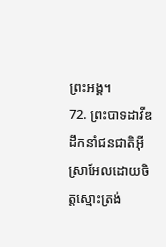ព្រះអង្គ។
72. ព្រះបាទដាវីឌដឹកនាំជនជាតិអ៊ីស្រាអែលដោយចិត្តស្មោះត្រង់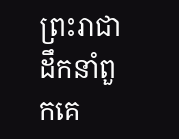ព្រះរាជាដឹកនាំពួកគេ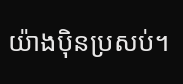យ៉ាងប៉ិនប្រសប់។